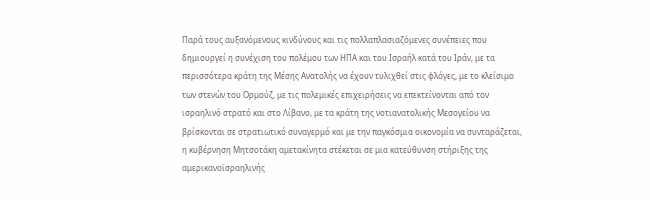Παρά τους αυξανόμενους κινδύνους και τις πολλαπλασιαζόμενες συνέπειες που δημιουργεί η συνέχιση του πολέμου των ΗΠΑ και του Ισραήλ κατά του Ιράν, με τα περισσότερα κράτη της Μέσης Ανατολής να έχουν τυλιχθεί στις φλόγες, με το κλείσιμο των στενών του Ορμούζ, με τις πολεμικές επιχειρήσεις να επεκτείνονται από τον ισραηλινό στρατό και στο Λίβανο, με τα κράτη της νοτιανατολικής Μεσογείου να βρίσκονται σε στρατιωτικό συναγερμό και με την παγκόσμια οικονομία να συνταράζεται, η κυβέρνηση Μητσοτάκη αμετακίνητα στέκεται σε μια κατεύθυνση στήριξης της αμερικανοϊσραηλινής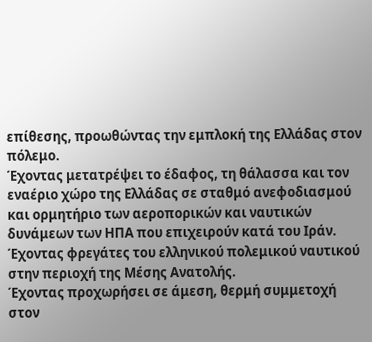επίθεσης, προωθώντας την εμπλοκή της Ελλάδας στον πόλεμο.
Έχοντας μετατρέψει το έδαφος, τη θάλασσα και τον εναέριο χώρο της Ελλάδας σε σταθμό ανεφοδιασμού και ορμητήριο των αεροπορικών και ναυτικών δυνάμεων των ΗΠΑ που επιχειρούν κατά του Ιράν. Έχοντας φρεγάτες του ελληνικού πολεμικού ναυτικού στην περιοχή της Μέσης Ανατολής.
Έχοντας προχωρήσει σε άμεση, θερμή συμμετοχή στον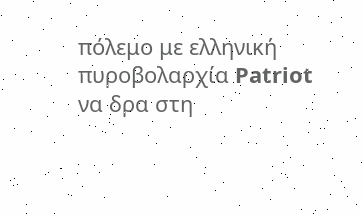πόλεμο με ελληνική πυροβολαρχία Patriot να δρα στη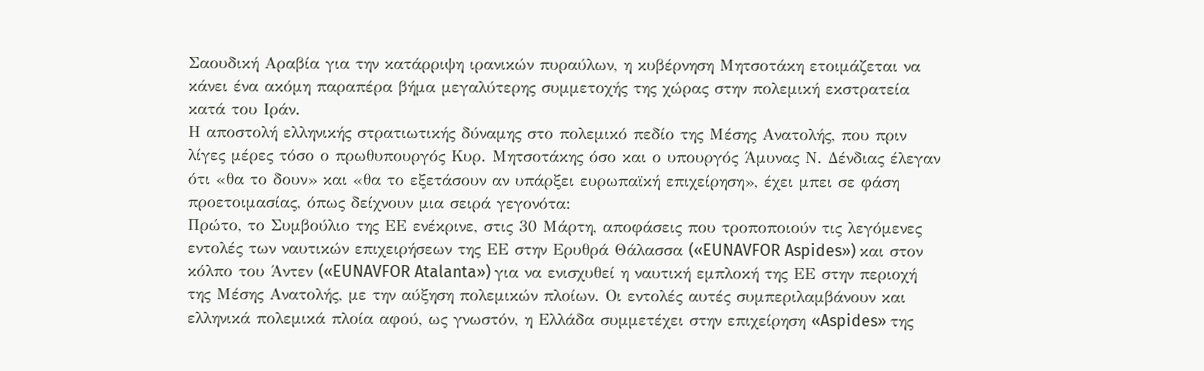Σαουδική Αραβία για την κατάρριψη ιρανικών πυραύλων, η κυβέρνηση Μητσοτάκη ετοιμάζεται να κάνει ένα ακόμη παραπέρα βήμα μεγαλύτερης συμμετοχής της χώρας στην πολεμική εκστρατεία κατά του Ιράν.
Η αποστολή ελληνικής στρατιωτικής δύναμης στο πολεμικό πεδίο της Μέσης Ανατολής, που πριν λίγες μέρες τόσο ο πρωθυπουργός Κυρ. Μητσοτάκης όσο και ο υπουργός Άμυνας Ν. Δένδιας έλεγαν ότι «θα το δουν» και «θα το εξετάσουν αν υπάρξει ευρωπαϊκή επιχείρηση», έχει μπει σε φάση προετοιμασίας, όπως δείχνουν μια σειρά γεγονότα:
Πρώτο, το Συμβούλιο της ΕΕ ενέκρινε, στις 30 Μάρτη, αποφάσεις που τροποποιούν τις λεγόμενες εντολές των ναυτικών επιχειρήσεων της ΕΕ στην Ερυθρά Θάλασσα («EUNAVFOR Aspides») και στον κόλπο του Άντεν («EUNAVFOR Atalanta») για να ενισχυθεί η ναυτική εμπλοκή της ΕΕ στην περιοχή της Μέσης Ανατολής, με την αύξηση πολεμικών πλοίων. Οι εντολές αυτές συμπεριλαμβάνουν και ελληνικά πολεμικά πλοία αφού, ως γνωστόν, η Ελλάδα συμμετέχει στην επιχείρηση «Aspides» της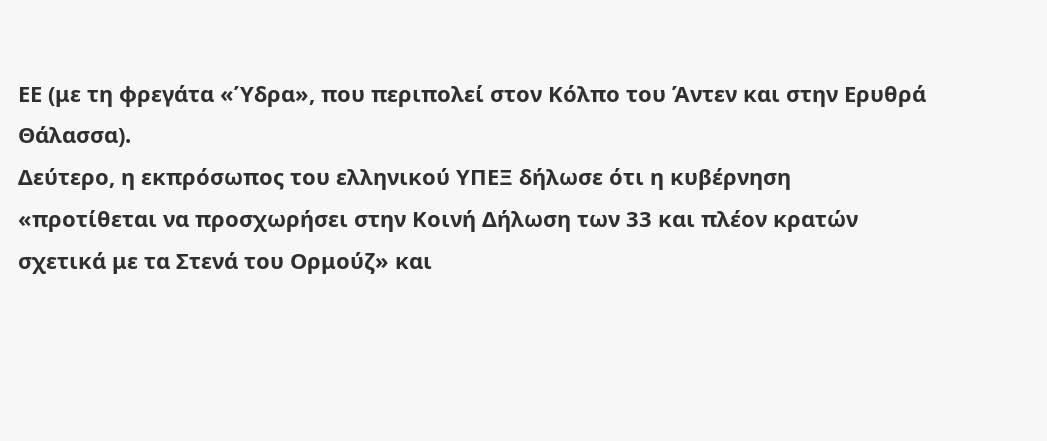ΕΕ (με τη φρεγάτα «Ύδρα», που περιπολεί στον Κόλπο του Άντεν και στην Ερυθρά Θάλασσα).
Δεύτερο, η εκπρόσωπος του ελληνικού ΥΠΕΞ δήλωσε ότι η κυβέρνηση «προτίθεται να προσχωρήσει στην Κοινή Δήλωση των 33 και πλέον κρατών σχετικά με τα Στενά του Ορμούζ» και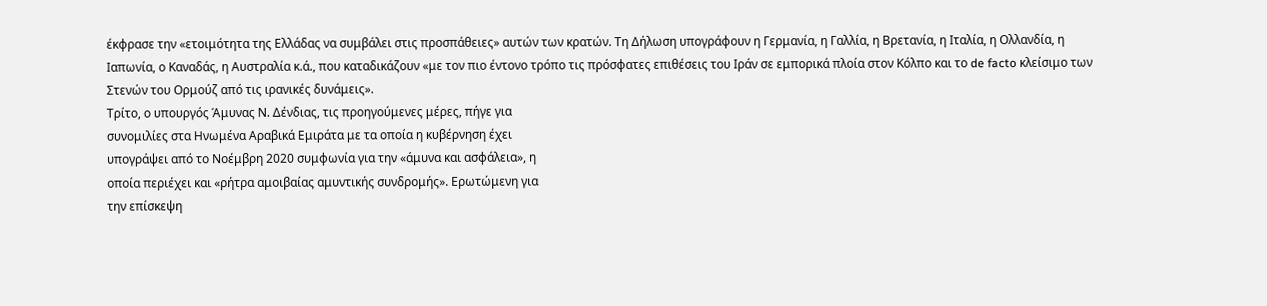έκφρασε την «ετοιμότητα της Ελλάδας να συμβάλει στις προσπάθειες» αυτών των κρατών. Τη Δήλωση υπογράφουν η Γερμανία, η Γαλλία, η Βρετανία, η Ιταλία, η Ολλανδία, η Ιαπωνία, ο Καναδάς, η Αυστραλία κ.ά., που καταδικάζουν «με τον πιο έντονο τρόπο τις πρόσφατες επιθέσεις του Ιράν σε εμπορικά πλοία στον Κόλπο και το de facto κλείσιμο των Στενών του Ορμούζ από τις ιρανικές δυνάμεις».
Τρίτο, ο υπουργός Άμυνας Ν. Δένδιας, τις προηγούμενες μέρες, πήγε για
συνομιλίες στα Ηνωμένα Αραβικά Εμιράτα με τα οποία η κυβέρνηση έχει
υπογράψει από το Νοέμβρη 2020 συμφωνία για την «άμυνα και ασφάλεια», η
οποία περιέχει και «ρήτρα αμοιβαίας αμυντικής συνδρομής». Ερωτώμενη για
την επίσκεψη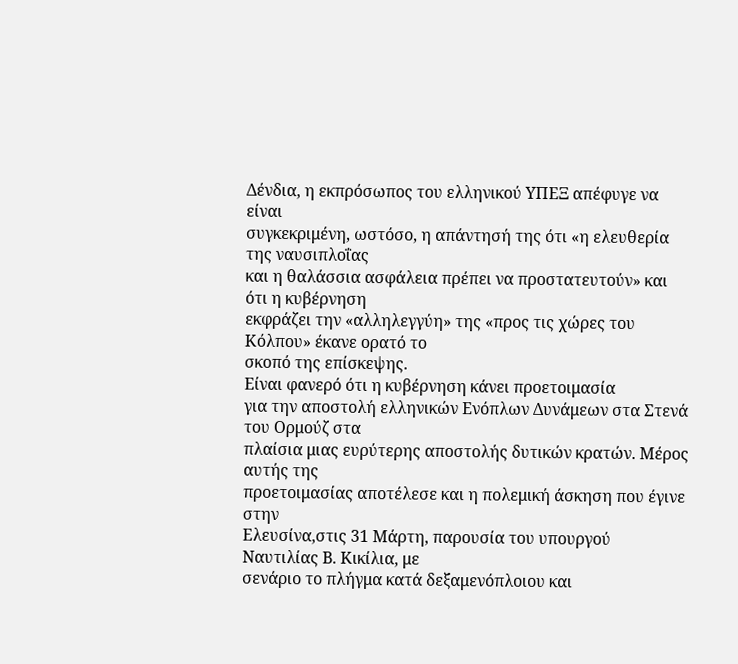Δένδια, η εκπρόσωπος του ελληνικού ΥΠΕΞ απέφυγε να είναι
συγκεκριμένη, ωστόσο, η απάντησή της ότι «η ελευθερία της ναυσιπλοΐας
και η θαλάσσια ασφάλεια πρέπει να προστατευτούν» και ότι η κυβέρνηση
εκφράζει την «αλληλεγγύη» της «προς τις χώρες του Κόλπου» έκανε ορατό το
σκοπό της επίσκεψης.
Είναι φανερό ότι η κυβέρνηση κάνει προετοιμασία
για την αποστολή ελληνικών Ενόπλων Δυνάμεων στα Στενά του Ορμούζ στα
πλαίσια μιας ευρύτερης αποστολής δυτικών κρατών. Μέρος αυτής της
προετοιμασίας αποτέλεσε και η πολεμική άσκηση που έγινε στην
Ελευσίνα,στις 31 Μάρτη, παρουσία του υπουργού Ναυτιλίας Β. Κικίλια, με
σενάριο το πλήγμα κατά δεξαμενόπλοιου και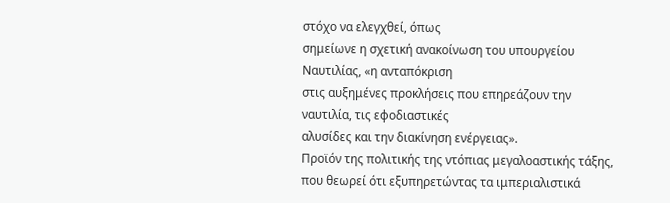στόχο να ελεγχθεί, όπως
σημείωνε η σχετική ανακοίνωση του υπουργείου Ναυτιλίας, «η ανταπόκριση
στις αυξημένες προκλήσεις που επηρεάζουν την ναυτιλία, τις εφοδιαστικές
αλυσίδες και την διακίνηση ενέργειας».
Προϊόν της πολιτικής της ντόπιας μεγαλοαστικής τάξης, που θεωρεί ότι εξυπηρετώντας τα ιμπεριαλιστικά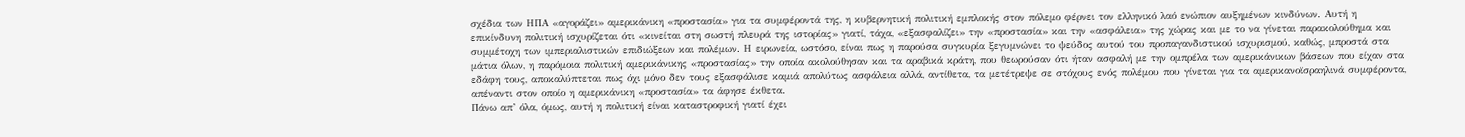σχέδια των ΗΠΑ «αγοράζει» αμερικάνικη «προστασία» για τα συμφέροντά της, η κυβερνητική πολιτική εμπλοκής στον πόλεμο φέρνει τον ελληνικό λαό ενώπιον αυξημένων κινδύνων. Αυτή η επικίνδυνη πολιτική ισχυρίζεται ότι «κινείται στη σωστή πλευρά της ιστορίας» γιατί, τάχα, «εξασφαλίζει» την «προστασία» και την «ασφάλεια» της χώρας και με το να γίνεται παρακολούθημα και συμμέτοχη των ιμπεριαλιστικών επιδιώξεων και πολέμων. Η ειρωνεία, ωστόσο, είναι πως η παρούσα συγκυρία ξεγυμνώνει το ψεύδος αυτού του προπαγανδιστικού ισχυρισμού, καθώς, μπροστά στα μάτια όλων, η παρόμοια πολιτική αμερικάνικης «προστασίας» την οποία ακολούθησαν και τα αραβικά κράτη, που θεωρούσαν ότι ήταν ασφαλή με την ομπρέλα των αμερικάνικων βάσεων που είχαν στα εδάφη τους, αποκαλύπτεται πως όχι μόνο δεν τους εξασφάλισε καμιά απολύτως ασφάλεια αλλά, αντίθετα, τα μετέτρεψε σε στόχους ενός πολέμου που γίνεται για τα αμερικανοϊσραηλινά συμφέροντα, απέναντι στον οποίο η αμερικάνικη «προστασία» τα άφησε έκθετα.
Πάνω απ’ όλα, όμως, αυτή η πολιτική είναι καταστροφική γιατί έχει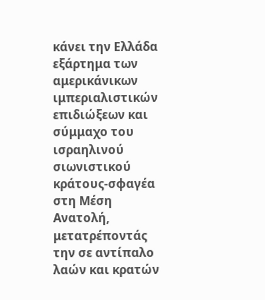κάνει την Ελλάδα εξάρτημα των αμερικάνικων ιμπεριαλιστικών επιδιώξεων και σύμμαχο του ισραηλινού σιωνιστικού κράτους-σφαγέα στη Μέση Ανατολή, μετατρέποντάς την σε αντίπαλο λαών και κρατών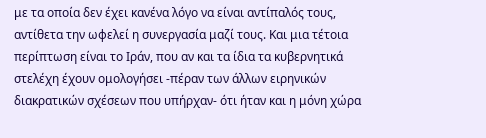με τα οποία δεν έχει κανένα λόγο να είναι αντίπαλός τους, αντίθετα την ωφελεί η συνεργασία μαζί τους. Και μια τέτοια περίπτωση είναι το Ιράν, που αν και τα ίδια τα κυβερνητικά στελέχη έχουν ομολογήσει -πέραν των άλλων ειρηνικών διακρατικών σχέσεων που υπήρχαν- ότι ήταν και η μόνη χώρα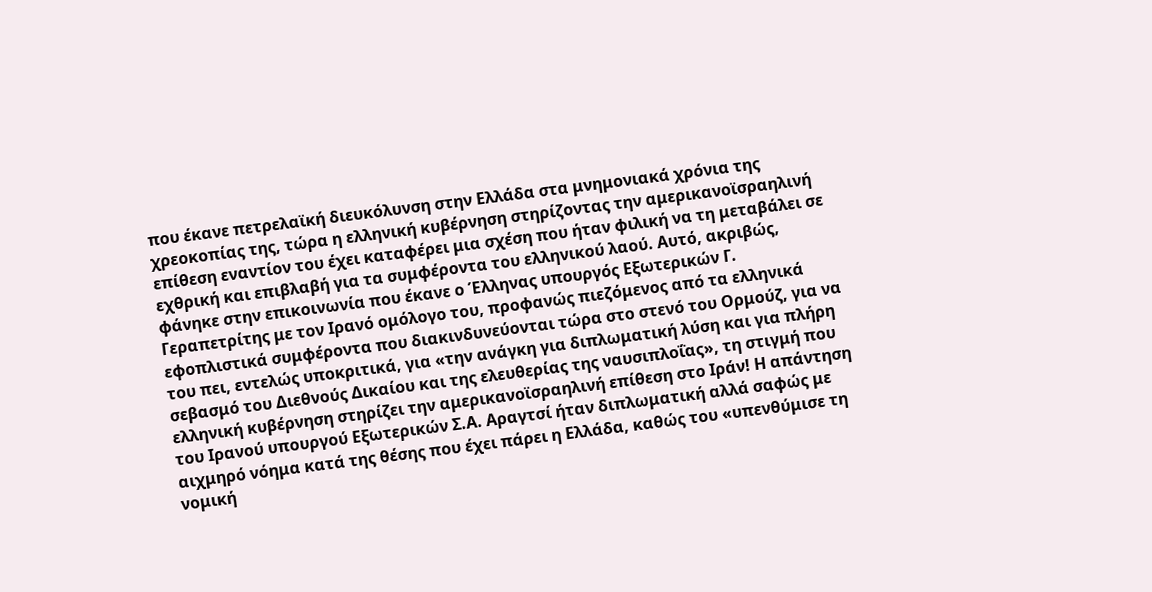που έκανε πετρελαϊκή διευκόλυνση στην Ελλάδα στα μνημονιακά χρόνια της χρεοκοπίας της, τώρα η ελληνική κυβέρνηση στηρίζοντας την αμερικανοϊσραηλινή επίθεση εναντίον του έχει καταφέρει μια σχέση που ήταν φιλική να τη μεταβάλει σε εχθρική και επιβλαβή για τα συμφέροντα του ελληνικού λαού. Αυτό, ακριβώς, φάνηκε στην επικοινωνία που έκανε ο Έλληνας υπουργός Εξωτερικών Γ. Γεραπετρίτης με τον Ιρανό ομόλογο του, προφανώς πιεζόμενος από τα ελληνικά εφοπλιστικά συμφέροντα που διακινδυνεύονται τώρα στο στενό του Ορμούζ, για να του πει, εντελώς υποκριτικά, για «την ανάγκη για διπλωματική λύση και για πλήρη σεβασμό του Διεθνούς Δικαίου και της ελευθερίας της ναυσιπλοΐας», τη στιγμή που ελληνική κυβέρνηση στηρίζει την αμερικανοϊσραηλινή επίθεση στο Ιράν! Η απάντηση του Ιρανού υπουργού Εξωτερικών Σ.Α. Αραγτσί ήταν διπλωματική αλλά σαφώς με αιχμηρό νόημα κατά της θέσης που έχει πάρει η Ελλάδα, καθώς του «υπενθύμισε τη νομική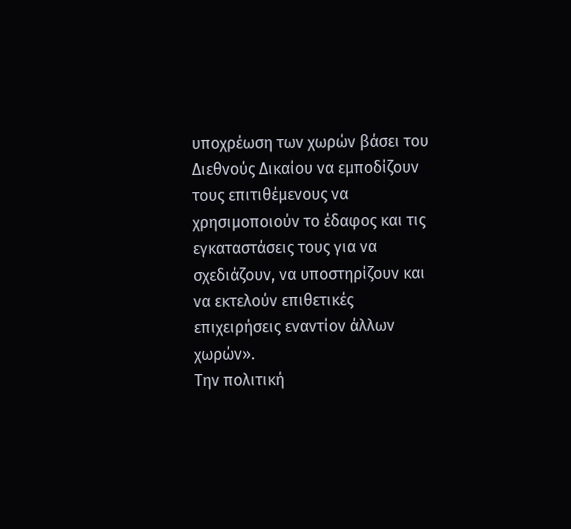υποχρέωση των χωρών βάσει του Διεθνούς Δικαίου να εμποδίζουν τους επιτιθέμενους να χρησιμοποιούν το έδαφος και τις εγκαταστάσεις τους για να σχεδιάζουν, να υποστηρίζουν και να εκτελούν επιθετικές επιχειρήσεις εναντίον άλλων χωρών».
Την πολιτική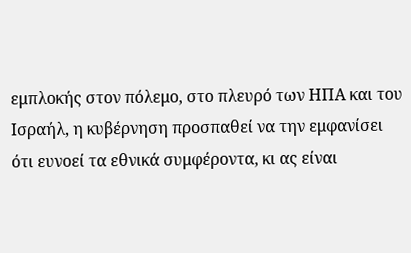εμπλοκής στον πόλεμο, στο πλευρό των ΗΠΑ και του Ισραήλ, η κυβέρνηση προσπαθεί να την εμφανίσει ότι ευνοεί τα εθνικά συμφέροντα, κι ας είναι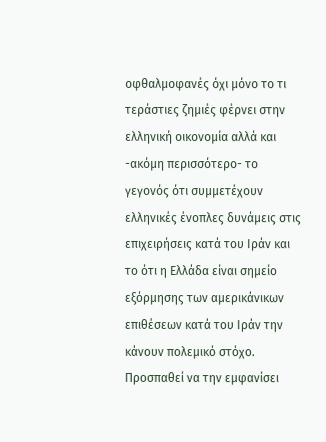οφθαλμοφανές όχι μόνο το τι τεράστιες ζημιές φέρνει στην ελληνική οικονομία αλλά και -ακόμη περισσότερο- το γεγονός ότι συμμετέχουν ελληνικές ένοπλες δυνάμεις στις επιχειρήσεις κατά του Ιράν και το ότι η Ελλάδα είναι σημείο εξόρμησης των αμερικάνικων επιθέσεων κατά του Ιράν την κάνουν πολεμικό στόχο. Προσπαθεί να την εμφανίσει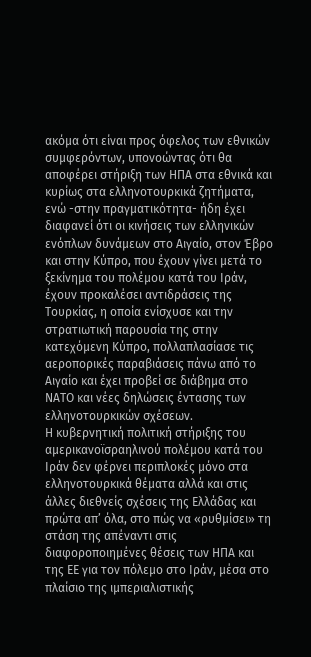ακόμα ότι είναι προς όφελος των εθνικών συμφερόντων, υπονοώντας ότι θα αποφέρει στήριξη των ΗΠΑ στα εθνικά και κυρίως στα ελληνοτουρκικά ζητήματα, ενώ -στην πραγματικότητα- ήδη έχει διαφανεί ότι οι κινήσεις των ελληνικών ενόπλων δυνάμεων στο Αιγαίο, στον Έβρο και στην Κύπρο, που έχουν γίνει μετά το ξεκίνημα του πολέμου κατά του Ιράν, έχουν προκαλέσει αντιδράσεις της Τουρκίας, η οποία ενίσχυσε και την στρατιωτική παρουσία της στην κατεχόμενη Κύπρο, πολλαπλασίασε τις αεροπορικές παραβιάσεις πάνω από το Αιγαίο και έχει προβεί σε διάβημα στο ΝΑΤΟ και νέες δηλώσεις έντασης των ελληνοτουρκικών σχέσεων.
Η κυβερνητική πολιτική στήριξης του αμερικανοϊσραηλινού πολέμου κατά του Ιράν δεν φέρνει περιπλοκές μόνο στα ελληνοτουρκικά θέματα αλλά και στις άλλες διεθνείς σχέσεις της Ελλάδας και πρώτα απ’ όλα, στο πώς να «ρυθμίσει» τη στάση της απέναντι στις διαφοροποιημένες θέσεις των ΗΠΑ και της ΕΕ για τον πόλεμο στο Ιράν, μέσα στο πλαίσιο της ιμπεριαλιστικής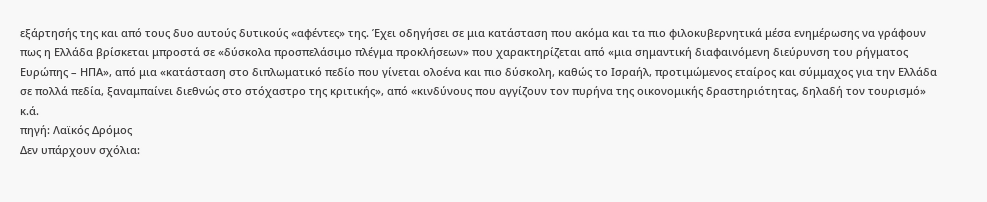εξάρτησής της και από τους δυο αυτούς δυτικούς «αφέντες» της. Έχει οδηγήσει σε μια κατάσταση που ακόμα και τα πιο φιλοκυβερνητικά μέσα ενημέρωσης να γράφουν πως η Ελλάδα βρίσκεται μπροστά σε «δύσκολα προσπελάσιμο πλέγμα προκλήσεων» που χαρακτηρίζεται από «μια σημαντική διαφαινόμενη διεύρυνση του ρήγματος Ευρώπης – ΗΠΑ», από μια «κατάσταση στο διπλωματικό πεδίο που γίνεται ολοένα και πιο δύσκολη, καθώς το Ισραήλ, προτιμώμενος εταίρος και σύμμαχος για την Ελλάδα σε πολλά πεδία, ξαναμπαίνει διεθνώς στο στόχαστρο της κριτικής», από «κινδύνους που αγγίζουν τον πυρήνα της οικονομικής δραστηριότητας, δηλαδή τον τουρισμό» κ.ά.
πηγή: Λαϊκός Δρόμος
Δεν υπάρχουν σχόλια: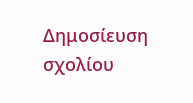Δημοσίευση σχολίου